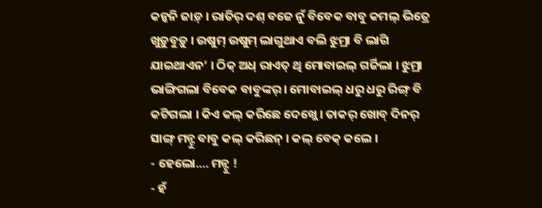କନ୍କନି ଜାଡ଼୍ । ରାତିର୍ ଦଶ୍ ବଜେ ନୁଁ ବିବେକ ବାବୁ କମଲ୍ ଭିତ୍ରେ ଖୁଡ଼ୁବୁଡ଼ୁ । ଉଷୁମ୍ ଉଷୁମ୍ ଲାଗୁଥାଏ ବଲି ଝୁମ୍ରା ବି ଲାଗି ଯାଇଥାଏନ’ । ଠିକ୍ ଅଧ୍ ରାଏତ୍ ଥି ମୋବାଇଲ୍ ଗର୍ଜିଲା । ଝୁମ୍ରା ଭାଙ୍ଗିଗଲା ବିବେକ ବାବୁଙ୍କର୍ । ମୋବାଇଲ୍ ଧରୁ ଧରୁ ରିଙ୍ଗ୍ ବି କଟିଗଲା । କିଏ କଲ୍ କରିଛେ ଦେଖ୍ଲେ । ତାକର୍ ଖୋବ୍ ଦିନର୍ ସାଙ୍ଗ୍ ମନ୍ଟୁ ବାବୁ କଲ୍ କରିଛନ୍ । କଲ୍ ବେକ୍ କଲେ ।
- ହେଲୋ…. ମନ୍ଟୁ !
- ହଁ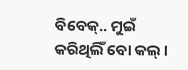ବିବେକ୍.. ମୁଇଁ କରିଥିଲିଁ ବୋ କଲ୍ ।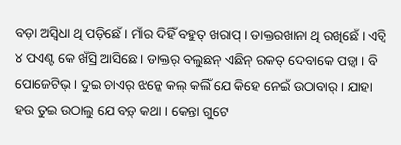ବଡ଼ା ଅସ୍ବିଧା ଥି ପଡ଼ିଛେଁ । ମାଁର ଦିହିଁ ବହୁତ୍ ଖରାପ୍ । ଡାକ୍ତରଖାନା ଥି ରଖିଛେଁ । ଏଚ୍ବି ୪ ପଏଣ୍ଟ କେ ଖଁସ୍ରି ଆସିଛେ । ଡାକ୍ତର୍ ବଲୁଛନ୍ ଏଛିନ୍ ରକତ୍ ଦେବାକେ ପଡ଼୍ବା । ବି ପୋଜେଟିଭ୍ । ଦୁଇ ଚାଏର୍ ଝନ୍କେ କଲ୍ କଲିଁ ଯେ କିହେ ନେଇଁ ଉଠାବାର୍ । ଯାହା ହଉ ତୁଇ ଉଠାଲୁ ଯେ ବଡ଼୍ କଥା । କେନ୍ତା ଗୁଟେ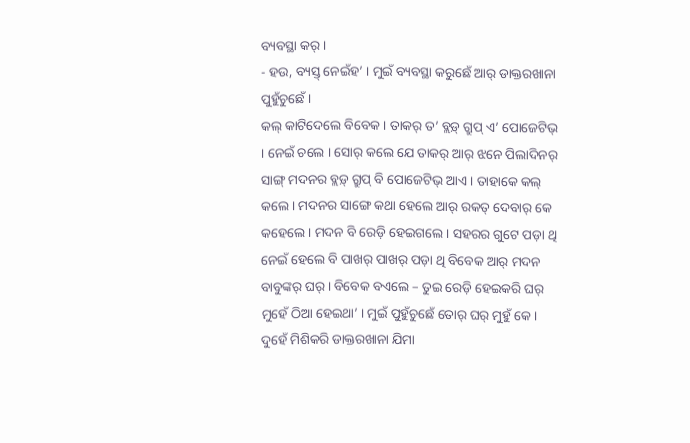ବ୍ୟବସ୍ଥା କର୍ ।
- ହଉ, ବ୍ୟସ୍ତ୍ ନେଇଁହ’ । ମୁଇଁ ବ୍ୟବସ୍ଥା କରୁଛେଁ ଆର୍ ଡାକ୍ତରଖାନା ପୁହୁଁଚୁଛେଁ ।
କଲ୍ କାଟିଦେଲେ ବିବେକ । ତାକର୍ ତ’ ବ୍ଲଡ଼୍ ଗ୍ରୁପ୍ ଏ’ ପୋଜେଟିଭ୍ । ନେଇଁ ଚଲେ । ସୋର୍ କଲେ ଯେ ତାକର୍ ଆର୍ ଝନେ ପିଲାଦିନର୍ ସାଙ୍ଗ୍ ମଦନର ବ୍ଲଡ଼୍ ଗ୍ରୁପ୍ ବି ପୋଜେଟିଭ୍ ଆଏ । ତାହାକେ କଲ୍ କଲେ । ମଦନର ସାଙ୍ଗେ କଥା ହେଲେ ଆର୍ ରକତ୍ ଦେବାର୍ କେ କହେଲେ । ମଦନ ବି ରେଡ଼ି ହେଇଗଲେ । ସହରର ଗୁଟେ ପଡ଼ା ଥି ନେଇଁ ହେଲେ ବି ପାଖର୍ ପାଖର୍ ପଡ଼ା ଥି ବିବେକ ଆର୍ ମଦନ ବାବୁଙ୍କର୍ ଘର୍ । ବିବେକ ବଏଲେ – ତୁଇ ରେଡ଼ି ହେଇକରି ଘର୍ ମୁହେଁ ଠିଆ ହେଇଥା’ । ମୁଇଁ ପୁହୁଁଚୁଛେଁ ତୋର୍ ଘର୍ ମୁହୁଁ କେ । ଦୁହେଁ ମିଶିକରି ଡାକ୍ତରଖାନା ଯିମା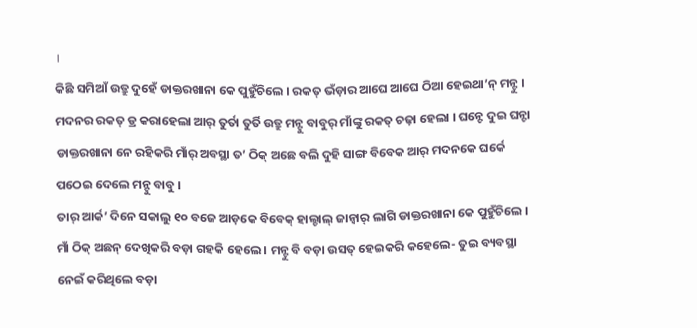।
କିଛି ସମିଆଁ ଉତ୍ରୁ ଦୁହେଁ ଡାକ୍ତରଖାନା କେ ପୁହୁଁଚିଲେ । ରକତ୍ ଭଁଡ଼ାର ଆଘେ ଆଘେ ଠିଆ ହେଇଥା’ନ୍ ମନ୍ଟୁ । ମଦନର ରକତ୍ ଡ୍ର କରାହେଲା ଆର୍ ତୁର୍ତା ତୁର୍ତି ଉତ୍ରୁ ମନ୍ଟୁ ବାବୁର୍ ମାଁଙ୍କୁ ରକତ୍ ଚଢ଼ା ହେଲା । ଘନ୍ଟେ ଦୁଇ ଘନ୍ଟା ଡାକ୍ତରଖାନା ନେ ରହିକରି ମାଁର୍ ଅବସ୍ଥା ତ’ ଠିକ୍ ଅଛେ ବଲି ଦୁହି ସାଙ୍ଗ ବିବେକ ଆର୍ ମଦନକେ ଘର୍କେ ପଠେଇ ଦେଲେ ମନ୍ଟୁ ବାବୁ ।
ତାର୍ ଆର୍କ’ ଦିନେ ସକାଲୁ ୧୦ ବଜେ ଆଡ଼କେ ବିବେକ୍ ହାଲ୍ଚାଲ୍ ଜାନ୍ବାର୍ ଲାଗି ଡାକ୍ତରଖାନା କେ ପୁହୁଁଚିଲେ । ମାଁ ଠିକ୍ ଅଛନ୍ ଦେଖିକରି ବଡ଼ା ଗହକି ହେଲେ । ମନ୍ଟୁ ବି ବଡ଼ା ଉସତ୍ ହେଇକରି କହେଲେ- ତୁଇ ବ୍ୟବସ୍ଥା ନେଇଁ କରିଥିଲେ ବଡ଼ା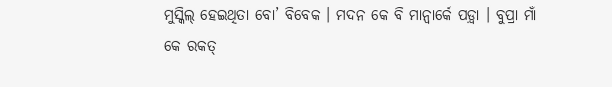ମୁସ୍କିଲ୍ ହେଇଥିତା ବୋ’ ବିବେକ । ମଦନ କେ ବି ମାନ୍ବାର୍କେ ପଡ଼୍ବା । ବୁପ୍ରା ମାଁ କେ ରକତ୍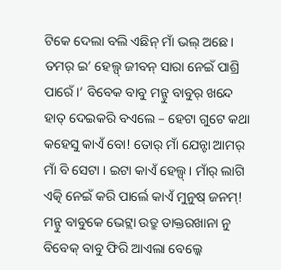ଟିକେ ଦେଲା ବଲି ଏଛିନ୍ ମାଁ ଭଲ୍ ଅଛେ । ତମର୍ ଇ’ ହେଲ୍ପ୍ ଜୀବନ୍ ସାରା ନେଇଁ ପାଶ୍ରି ପାରେଁ ।’ ବିବେକ ବାବୁ ମନ୍ଟୁ ବାବୁର୍ ଖନ୍ଦେ ହାତ୍ ଦେଇକରି ବଏଲେ – ହେଟା ଗୁଟେ କଥା କହେସୁ କାଏଁ ବୋ! ତୋର୍ ମାଁ ଯେନ୍ଟା ଆମର୍ ମାଁ ବି ସେଟା । ଇଟା କାଏଁ ହେଲ୍ପ୍ । ମାଁର୍ ଲାଗି ଏତ୍କି ନେଇଁ କରି ପାର୍ଲେ କାଏଁ ମୁନୁଷ୍ ଜନମ୍!
ମନ୍ଟୁ ବାବୁକେ ଭେଟ୍ଲା ଉତ୍ରୁ ଡାକ୍ତରଖାନା ନୁ ବିବେକ୍ ବାବୁ ଫିରି ଆଏଲା ବେଲ୍କେ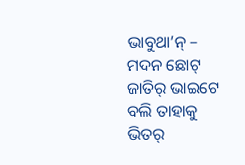ଭାବୁଥା’ନ୍ – ମଦନ ଛୋଟ୍ ଜାତିର୍ ଭାଇଟେ ବଲି ତାହାକୁ ଭିତର୍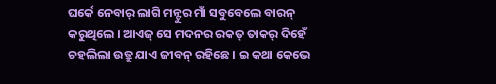ଘର୍କେ ନେବାର୍ ଲାଗି ମନ୍ଟୁର ମାଁ ସବୁବେଲେ ବାରନ୍ କରୁଥିଲେ । ଆଏଜ୍ ସେ ମଦନର ରକତ୍ ତାକର୍ ଦିହେଁ ଚହଲିଲା ଉତ୍ରୁ ଯାଏ ଜୀବନ୍ ରହିଛେ । ଇ କଥା କେଭେ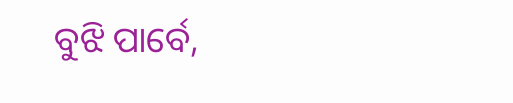ବୁଝି ପାର୍ବେ,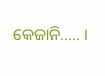କେଜାନି….. ।